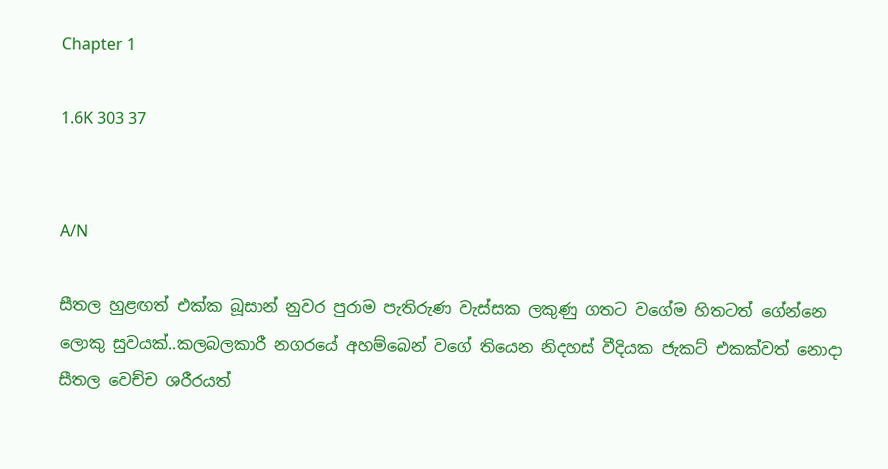Chapter 1

1.6K 303 37


A/N

සීතල හුළඟත් එක්ක බූසාන් නුවර පුරාම පැතිරුණ වැස්සක ලකුණු ගතට වගේම හිතටත් ගේන්නෙ ලොකු සුවයක්..කලබලකාරී නගරයේ අහම්බෙන් වගේ තියෙන නිදහස් වීදියක ජැකට් එකක්වත් නොදා සීතල වෙච්ච ශරීරයත්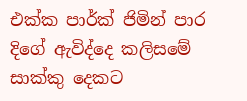එක්ක පාර්ක් ජිමින් පාර දිගේ ඇවිද්දෙ කලිසමේ සාක්කු දෙකට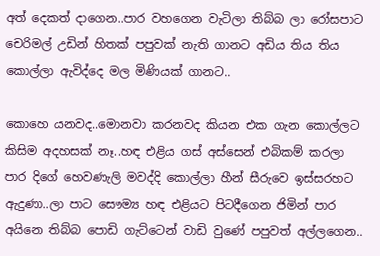අත් දෙකත් දාගෙන..පාර වහගෙන වැටිලා තිබ්බ ලා රෝසපාට චෙරිමල් උඩින් හිතක් පපුවක් නැති ගානට අඩිය තිය තිය කොල්ලා ඇවිද්දෙ මල මිණියක් ගානට..

කොහෙ යනවද..මොනවා කරනවද කියන එක ගැන කොල්ලට කිසිම අදහසක් නෑ..හඳ එළිය ගස් අස්සෙන් එබිකම් කරලා පාර දිගේ හෙවණැලි මවද්දි කොල්ලා හීන් සීරුවෙ ඉස්සරහට ඇදුණා..ලා පාට සෞම්‍ය හඳ එළියට පිටදීගෙන ජිමින් පාර අයිනෙ තිබ්බ පොඩි ගැට්ටෙන් වාඩි වුණේ පපුවත් අල්ලගෙන..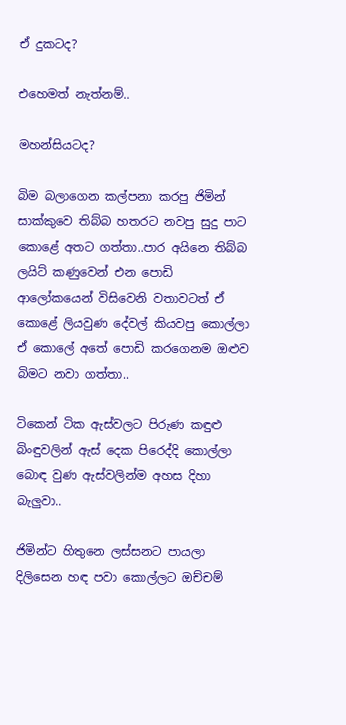ඒ දුකටද?

එහෙමත් නැත්නම්..

මහන්සියටද?

බිම බලාගෙන කල්පනා කරපු ජිමින් සාක්කුවෙ තිබ්බ හතරට නවපු සුදු පාට කොළේ අතට ගත්තා..පාර අයිනෙ තිබ්බ ලයිට් කණුවෙන් එන පොඩි ආලෝකයෙන් විසිවෙනි වතාවටත් ඒ කොළේ ලියවුණ දේවල් කියවපු කොල්ලා ඒ කොලේ අතේ පොඩි කරගෙනම ඔළුව බිමට නවා ගත්තා..

ටිකෙන් ටික ඇස්වලට පිරුණ කඳුළු බිංඳුවලින් ඇස් දෙක පිරෙද්දි කොල්ලා බොඳ වුණ ඇස්වලින්ම අහස දිහා බැලුවා..

ජිමින්ට හිතුනෙ ලස්සනට පායලා දිලිසෙන හඳ පවා කොල්ලට ඔච්චම්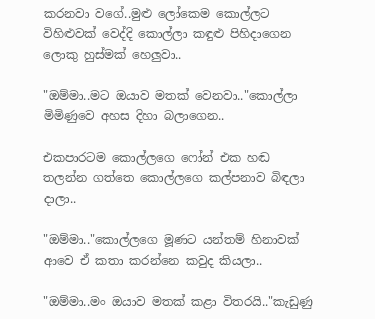කරනවා වගේ..මුළු ලෝකෙම කොල්ලට විහිළුවක් වෙද්දි කොල්ලා කඳුළු පිහිදාගෙන ලොකු හුස්මක් හෙලුවා..

"ඔම්මා..මට ඔයාව මතක් වෙනවා.."කොල්ලා මිමිණුවෙ අහස දිහා බලාගෙන..

එකපාරටම කොල්ලගෙ ෆෝන් එක හඬ තලන්න ගත්තෙ කොල්ලගෙ කල්පනාව බිඳලා දාලා..

"ඔම්මා.."කොල්ලගෙ මූණට යන්තම් හිනාවක් ආවෙ ඒ කතා කරන්නෙ කවුද කියලා..

"ඔම්මා..මං ඔයාව මතක් කළා විතරයි.."කැඩුණු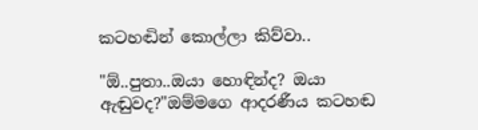කටහඬින් කොල්ලා කිව්වා..

"ඕ..පුතා..ඔයා හොඳින්ද? ඔයා ඇඬුවද?"ඔම්මගෙ ආදරණීය කටහඬ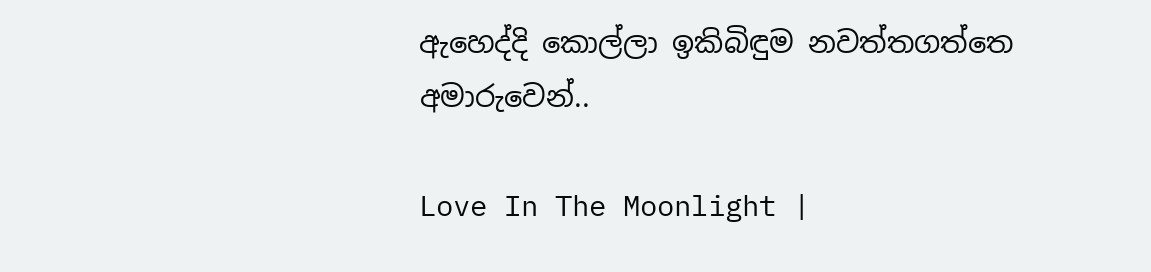ඇහෙද්දි කොල්ලා ඉකිබිඳුම නවත්තගත්තෙ අමාරුවෙන්..

Love In The Moonlight |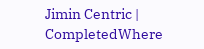Jimin Centric | CompletedWhere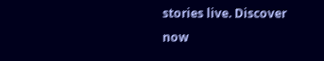stories live. Discover now